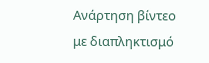Ανάρτηση βίντεο με διαπληκτισμό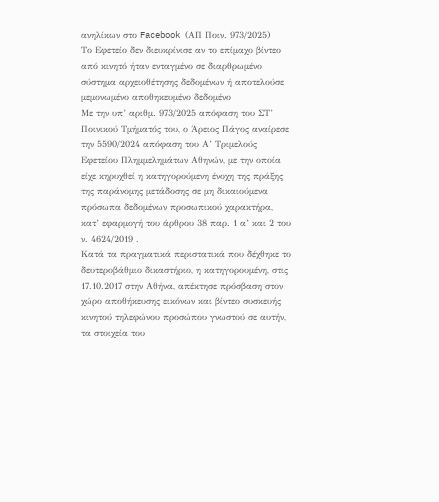ανηλίκων στο Facebook (ΑΠ Ποιν. 973/2025)
Το Εφετείο δεν διευκρίνισε αν το επίμαχο βίντεο από κινητό ήταν ενταγμένο σε διαρθρωμένο σύστημα αρχειοθέτησης δεδομένων ή αποτελούσε μεμονωμένο αποθηκευμένο δεδομένο
Με την υπ’ αριθμ. 973/2025 απόφαση του ΣΤ’ Ποινικού Τμήματός του, ο Άρειος Πάγος αναίρεσε την 5590/2024 απόφαση του Α’ Τριμελούς Εφετείου Πλημμελημάτων Αθηνών, με την οποία είχε κηρυχθεί η κατηγορούμενη ένοχη της πράξης της παράνομης μετάδοσης σε μη δικαιούμενα πρόσωπα δεδομένων προσωπικού χαρακτήρα, κατ’ εφαρμογή του άρθρου 38 παρ. 1 α’ και 2 του ν. 4624/2019 .
Κατά τα πραγματικά περιστατικά που δέχθηκε το δευτεροβάθμιο δικαστήριο, η κατηγορουμένη, στις 17.10.2017 στην Αθήνα, απέκτησε πρόσβαση στον χώρο αποθήκευσης εικόνων και βίντεο συσκευής κινητού τηλεφώνου προσώπου γνωστού σε αυτήν, τα στοιχεία του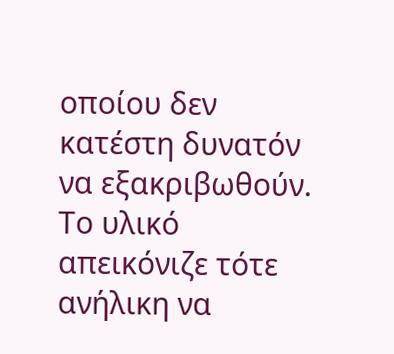οποίου δεν κατέστη δυνατόν να εξακριβωθούν. Το υλικό απεικόνιζε τότε ανήλικη να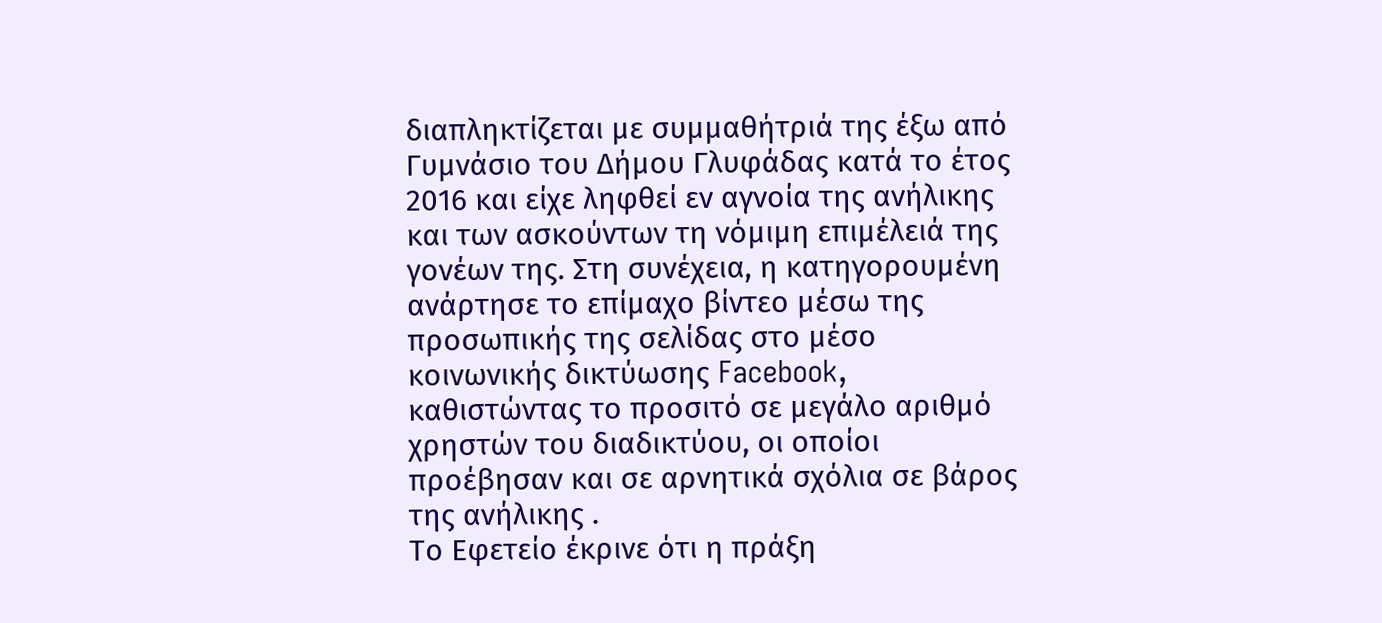διαπληκτίζεται με συμμαθήτριά της έξω από Γυμνάσιο του Δήμου Γλυφάδας κατά το έτος 2016 και είχε ληφθεί εν αγνοία της ανήλικης και των ασκούντων τη νόμιμη επιμέλειά της γονέων της. Στη συνέχεια, η κατηγορουμένη ανάρτησε το επίμαχο βίντεο μέσω της προσωπικής της σελίδας στο μέσο κοινωνικής δικτύωσης Facebook, καθιστώντας το προσιτό σε μεγάλο αριθμό χρηστών του διαδικτύου, οι οποίοι προέβησαν και σε αρνητικά σχόλια σε βάρος της ανήλικης .
Το Εφετείο έκρινε ότι η πράξη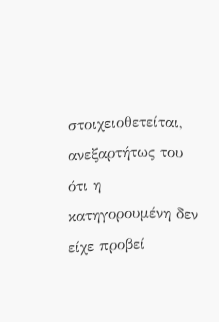στοιχειοθετείται, ανεξαρτήτως του ότι η κατηγορουμένη δεν είχε προβεί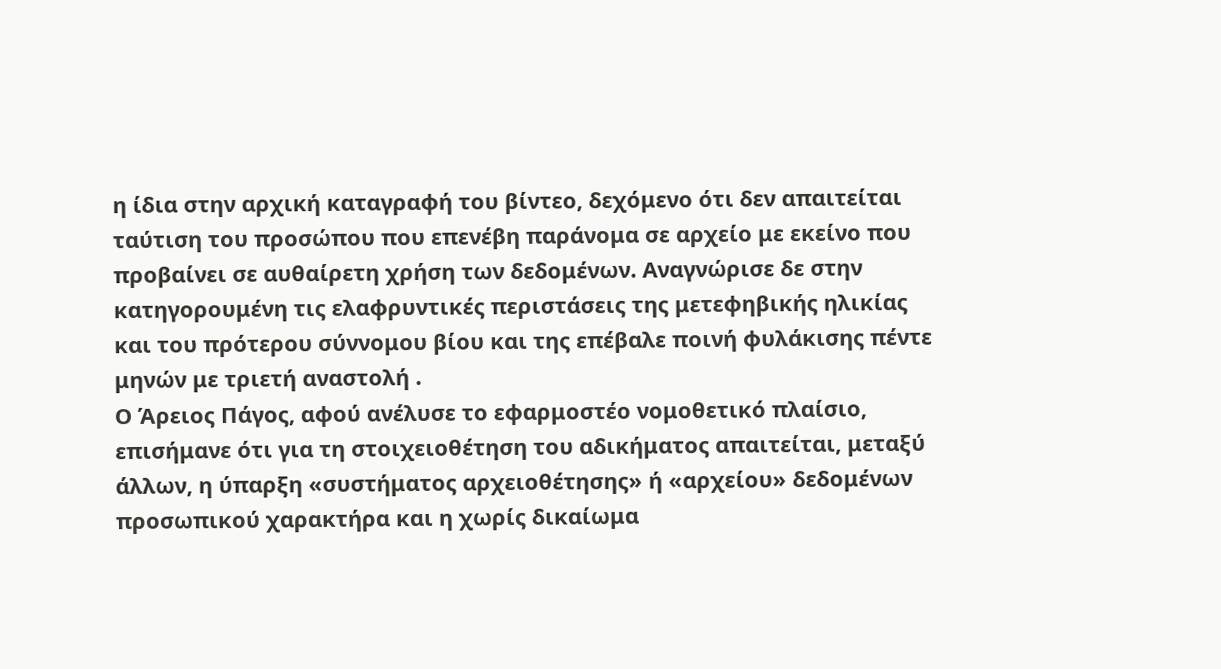η ίδια στην αρχική καταγραφή του βίντεο, δεχόμενο ότι δεν απαιτείται ταύτιση του προσώπου που επενέβη παράνομα σε αρχείο με εκείνο που προβαίνει σε αυθαίρετη χρήση των δεδομένων. Αναγνώρισε δε στην κατηγορουμένη τις ελαφρυντικές περιστάσεις της μετεφηβικής ηλικίας και του πρότερου σύννομου βίου και της επέβαλε ποινή φυλάκισης πέντε μηνών με τριετή αναστολή .
Ο Άρειος Πάγος, αφού ανέλυσε το εφαρμοστέο νομοθετικό πλαίσιο, επισήμανε ότι για τη στοιχειοθέτηση του αδικήματος απαιτείται, μεταξύ άλλων, η ύπαρξη «συστήματος αρχειοθέτησης» ή «αρχείου» δεδομένων προσωπικού χαρακτήρα και η χωρίς δικαίωμα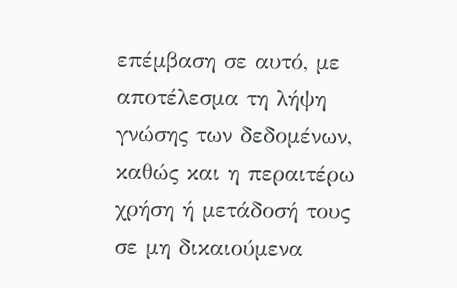επέμβαση σε αυτό, με αποτέλεσμα τη λήψη γνώσης των δεδομένων, καθώς και η περαιτέρω χρήση ή μετάδοσή τους σε μη δικαιούμενα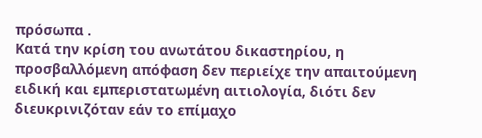πρόσωπα .
Κατά την κρίση του ανωτάτου δικαστηρίου, η προσβαλλόμενη απόφαση δεν περιείχε την απαιτούμενη ειδική και εμπεριστατωμένη αιτιολογία, διότι δεν διευκρινιζόταν εάν το επίμαχο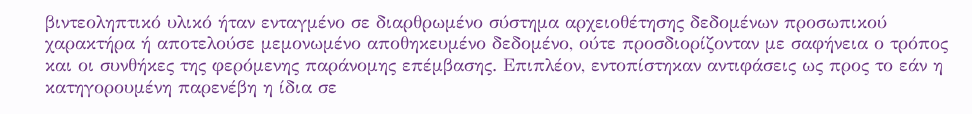βιντεοληπτικό υλικό ήταν ενταγμένο σε διαρθρωμένο σύστημα αρχειοθέτησης δεδομένων προσωπικού χαρακτήρα ή αποτελούσε μεμονωμένο αποθηκευμένο δεδομένο, ούτε προσδιορίζονταν με σαφήνεια ο τρόπος και οι συνθήκες της φερόμενης παράνομης επέμβασης. Επιπλέον, εντοπίστηκαν αντιφάσεις ως προς το εάν η κατηγορουμένη παρενέβη η ίδια σε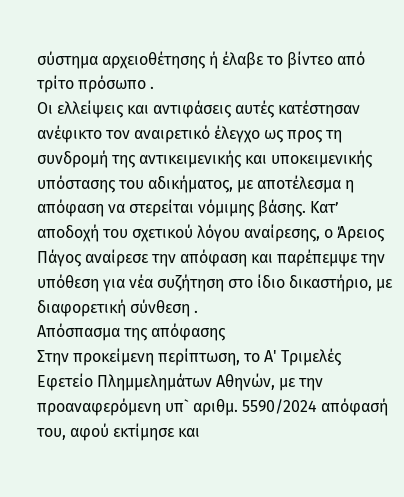σύστημα αρχειοθέτησης ή έλαβε το βίντεο από τρίτο πρόσωπο .
Οι ελλείψεις και αντιφάσεις αυτές κατέστησαν ανέφικτο τον αναιρετικό έλεγχο ως προς τη συνδρομή της αντικειμενικής και υποκειμενικής υπόστασης του αδικήματος, με αποτέλεσμα η απόφαση να στερείται νόμιμης βάσης. Κατ’ αποδοχή του σχετικού λόγου αναίρεσης, ο Άρειος Πάγος αναίρεσε την απόφαση και παρέπεμψε την υπόθεση για νέα συζήτηση στο ίδιο δικαστήριο, με διαφορετική σύνθεση .
Απόσπασμα της απόφασης
Στην προκείμενη περίπτωση, το Α' Τριμελές Εφετείο Πλημμελημάτων Αθηνών, με την προαναφερόμενη υπ` αριθμ. 5590/2024 απόφασή του, αφού εκτίμησε και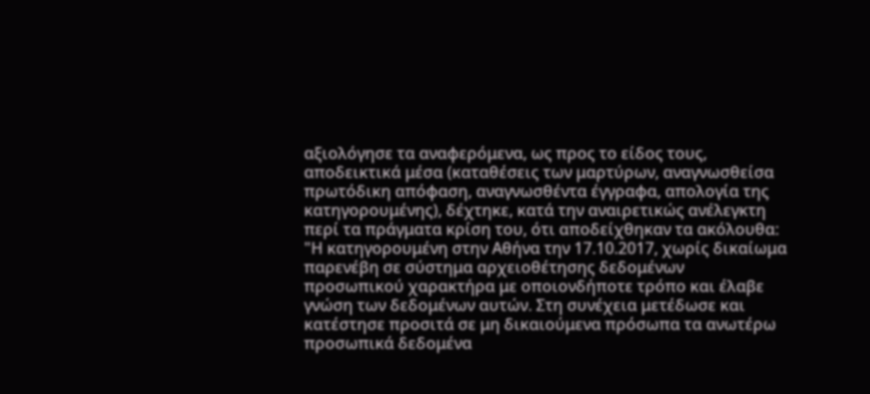αξιολόγησε τα αναφερόμενα, ως προς το είδος τους, αποδεικτικά μέσα (καταθέσεις των μαρτύρων, αναγνωσθείσα πρωτόδικη απόφαση, αναγνωσθέντα έγγραφα, απολογία της κατηγορουμένης), δέχτηκε, κατά την αναιρετικώς ανέλεγκτη περί τα πράγματα κρίση του, ότι αποδείχθηκαν τα ακόλουθα:
"Η κατηγορουμένη στην Αθήνα την 17.10.2017, χωρίς δικαίωμα παρενέβη σε σύστημα αρχειοθέτησης δεδομένων προσωπικού χαρακτήρα με οποιονδήποτε τρόπο και έλαβε γνώση των δεδομένων αυτών. Στη συνέχεια μετέδωσε και κατέστησε προσιτά σε μη δικαιούμενα πρόσωπα τα ανωτέρω προσωπικά δεδομένα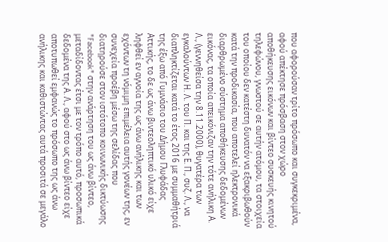που αφορούσαν τρίτο πρόσωπο και συγκεκριμένα, αφού απέκτησε πρόσβαση στον χώρο αποθήκευσης εικόνων και βίντεο συσκευής κινητού τηλεφώνου, γνωστού σε αυτήν ατόμου, τα στοιχεία του οποίου δεν κατέστη δυνατόν να εξακριβωθούν κατά την προδικασία, που αποτελεί ηλεκτρονικά διαρθρωμένο σύστημα αποθήκευσης δεδομένων εικόνας, τα οποία απεικόνιζαν την τότε ανήλικη Α. Λ., (γεννηθείσα την 8.11.2000), θυγατέρα των εγκαλούντων Η. Λ. του Π. και της Ε. Π., συζ. Λ., να διαπληκτίζεται κατά το έτος 2016 με συμμαθήτριά της έξω από Γυμνάσιο του Δήμου Γλυφάδας Αττικής, το δε ως άνω βιντεοληπτικό υλικό είχε ληφθεί εν αγνοία της ως άνω ανήλικης και των εχόντων τη νόμιμη επιμέλεια αυτής γονέων της, εν συνεχεία προέβη μέσω της σελίδας που διατηρούσε στον ιστότοπο κοινωνικής δικτύωσης "Facebook" στην ανάρτηση του ως άνω βίντεο, μεταδίδοντας έτσι με τον τρόπο αυτό, προσωπικά δεδομένα της Α. Λ., αφού στο ως άνω βίντεο είχε αποτυπωθεί εμφανώς το πρόσωπο της ως άνω ανήλικης και καθιστώντας αυτά προσιτά σε μεγάλο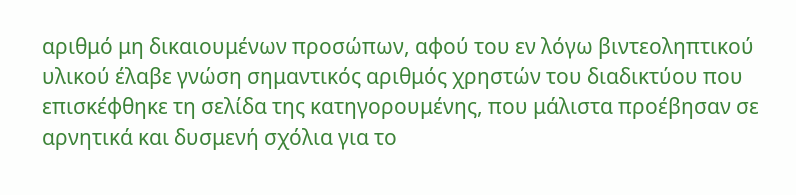αριθμό μη δικαιουμένων προσώπων, αφού του εν λόγω βιντεοληπτικού υλικού έλαβε γνώση σημαντικός αριθμός χρηστών του διαδικτύου που επισκέφθηκε τη σελίδα της κατηγορουμένης, που μάλιστα προέβησαν σε αρνητικά και δυσμενή σχόλια για το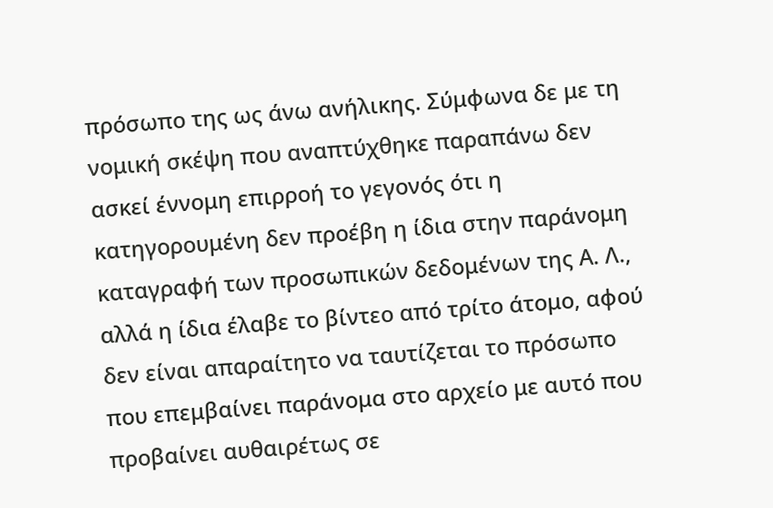πρόσωπο της ως άνω ανήλικης. Σύμφωνα δε με τη νομική σκέψη που αναπτύχθηκε παραπάνω δεν ασκεί έννομη επιρροή το γεγονός ότι η κατηγορουμένη δεν προέβη η ίδια στην παράνομη καταγραφή των προσωπικών δεδομένων της Α. Λ., αλλά η ίδια έλαβε το βίντεο από τρίτο άτομο, αφού δεν είναι απαραίτητο να ταυτίζεται το πρόσωπο που επεμβαίνει παράνομα στο αρχείο με αυτό που προβαίνει αυθαιρέτως σε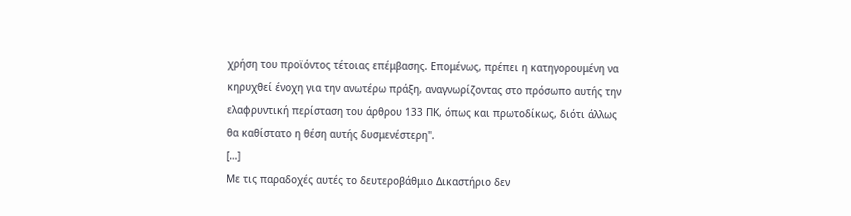χρήση του προϊόντος τέτοιας επέμβασης. Επομένως, πρέπει η κατηγορουμένη να κηρυχθεί ένοχη για την ανωτέρω πράξη, αναγνωρίζοντας στο πρόσωπο αυτής την ελαφρυντική περίσταση του άρθρου 133 ΠΚ, όπως και πρωτοδίκως, διότι άλλως θα καθίστατο η θέση αυτής δυσμενέστερη".
[…]
Με τις παραδοχές αυτές το δευτεροβάθμιο Δικαστήριο δεν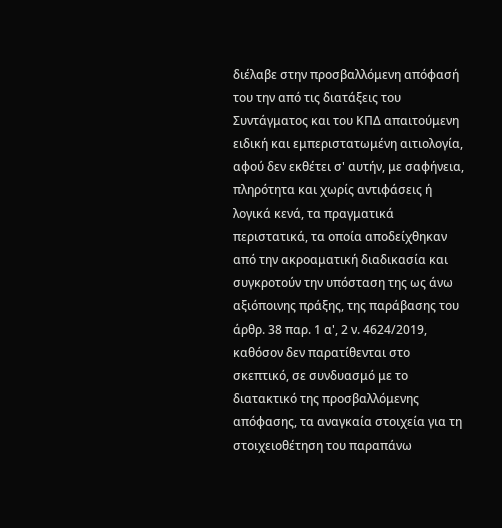διέλαβε στην προσβαλλόμενη απόφασή του την από τις διατάξεις του Συντάγματος και του ΚΠΔ απαιτούμενη ειδική και εμπεριστατωμένη αιτιολογία, αφού δεν εκθέτει σ' αυτήν, με σαφήνεια, πληρότητα και χωρίς αντιφάσεις ή λογικά κενά, τα πραγματικά περιστατικά, τα οποία αποδείχθηκαν από την ακροαματική διαδικασία και συγκροτούν την υπόσταση της ως άνω αξιόποινης πράξης, της παράβασης του άρθρ. 38 παρ. 1 α', 2 ν. 4624/2019, καθόσον δεν παρατίθενται στο σκεπτικό, σε συνδυασμό με το διατακτικό της προσβαλλόμενης απόφασης, τα αναγκαία στοιχεία για τη στοιχειοθέτηση του παραπάνω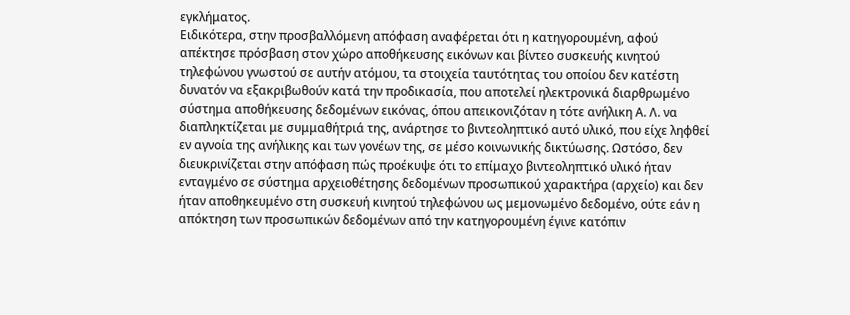εγκλήματος.
Ειδικότερα, στην προσβαλλόμενη απόφαση αναφέρεται ότι η κατηγορουμένη, αφού απέκτησε πρόσβαση στον χώρο αποθήκευσης εικόνων και βίντεο συσκευής κινητού τηλεφώνου γνωστού σε αυτήν ατόμου, τα στοιχεία ταυτότητας του οποίου δεν κατέστη δυνατόν να εξακριβωθούν κατά την προδικασία, που αποτελεί ηλεκτρονικά διαρθρωμένο σύστημα αποθήκευσης δεδομένων εικόνας, όπου απεικονιζόταν η τότε ανήλικη Α. Λ. να διαπληκτίζεται με συμμαθήτριά της, ανάρτησε το βιντεοληπτικό αυτό υλικό, που είχε ληφθεί εν αγνοία της ανήλικης και των γονέων της, σε μέσο κοινωνικής δικτύωσης. Ωστόσο, δεν διευκρινίζεται στην απόφαση πώς προέκυψε ότι το επίμαχο βιντεοληπτικό υλικό ήταν ενταγμένο σε σύστημα αρχειοθέτησης δεδομένων προσωπικού χαρακτήρα (αρχείο) και δεν ήταν αποθηκευμένο στη συσκευή κινητού τηλεφώνου ως μεμονωμένο δεδομένο, ούτε εάν η απόκτηση των προσωπικών δεδομένων από την κατηγορουμένη έγινε κατόπιν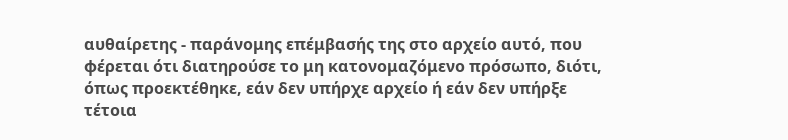αυθαίρετης - παράνομης επέμβασής της στο αρχείο αυτό, που φέρεται ότι διατηρούσε το μη κατονομαζόμενο πρόσωπο, διότι, όπως προεκτέθηκε, εάν δεν υπήρχε αρχείο ή εάν δεν υπήρξε τέτοια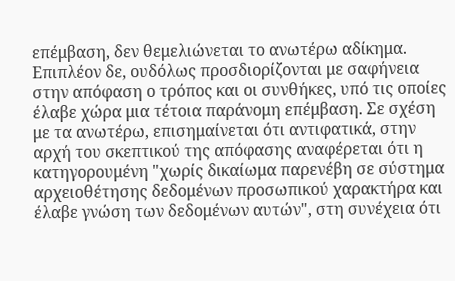επέμβαση, δεν θεμελιώνεται το ανωτέρω αδίκημα.
Επιπλέον δε, ουδόλως προσδιορίζονται με σαφήνεια στην απόφαση ο τρόπος και οι συνθήκες, υπό τις οποίες έλαβε χώρα μια τέτοια παράνομη επέμβαση. Σε σχέση με τα ανωτέρω, επισημαίνεται ότι αντιφατικά, στην αρχή του σκεπτικού της απόφασης αναφέρεται ότι η κατηγορουμένη "χωρίς δικαίωμα παρενέβη σε σύστημα αρχειοθέτησης δεδομένων προσωπικού χαρακτήρα και έλαβε γνώση των δεδομένων αυτών", στη συνέχεια ότι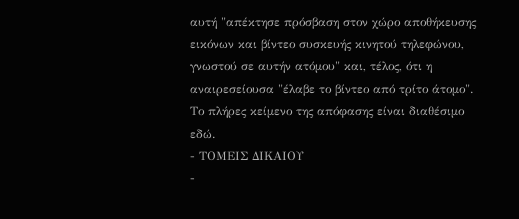αυτή "απέκτησε πρόσβαση στον χώρο αποθήκευσης εικόνων και βίντεο συσκευής κινητού τηλεφώνου, γνωστού σε αυτήν ατόμου" και, τέλος, ότι η αναιρεσείουσα "έλαβε το βίντεο από τρίτο άτομο".
Το πλήρες κείμενο της απόφασης είναι διαθέσιμο εδώ.
- ΤΟΜΕΙΣ ΔΙΚΑΙΟΥ
-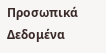Προσωπικά Δεδομένα